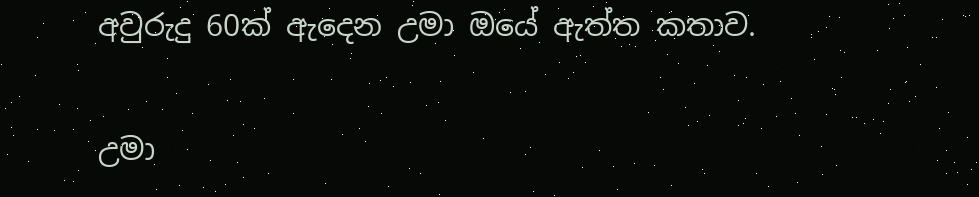අවුරුදු 60ක් ඇදෙන උමා ඔයේ ඇත්ත කතාව.

උමා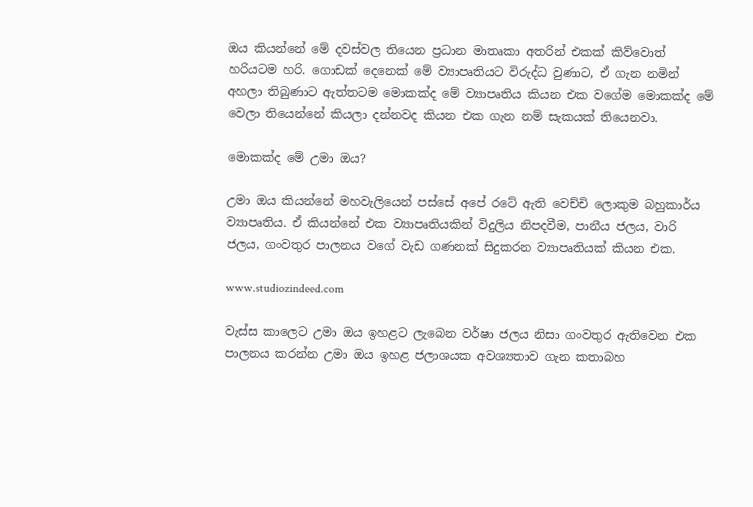ඔය කියන්නේ මේ දවස්වල තියෙන ප්‍රධාන මාතෘකා අතරින් එකක් කිව්වොත් හරියටම හරි. ගොඩක් දෙනෙක් මේ ව්‍යාපෘතියට විරුද්ධ වුණාට, ඒ ගැන නමින් අහලා තිබුණාට ඇත්තටම මොකක්ද මේ ව්‍යාපෘතිය කියන එක වගේම මොකක්ද මේ වෙලා තියෙන්නේ කියලා දන්නවද කියන එක ගැන නම් සැකයක් තියෙනවා.

මොකක්ද මේ උමා ඔය?

උමා ඔය කියන්නේ මහවැලියෙන් පස්සේ අපේ රටේ ඇති වෙච්චි ලොකුම බහුකාර්ය ව්‍යාපෘතිය. ඒ කියන්නේ එක ව්‍යාපෘතියකින් විදුලිය නිපදවීම, පානීය ජලය, වාරි ජලය, ගංවතුර පාලනය වගේ වැඩ ගණනක් සිදුකරන ව්‍යාපෘතියක් කියන එක.

www.studiozindeed.com

වැස්ස කාලෙට උමා ඔය ඉහළට ලැබෙන වර්ෂා ජලය නිසා ගංවතුර ඇතිවෙන එක පාලනය කරන්න උමා ඔය ඉහළ ජලාශයක අවශ්‍යතාව ගැන කතාබහ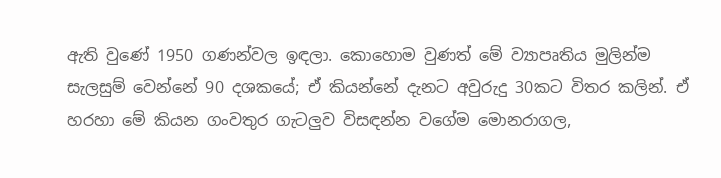ඇති වුණේ 1950 ගණන්වල ඉඳලා. කොහොම වුණත් මේ ව්‍යාපෘතිය මුලින්ම සැලසුම් වෙන්නේ 90 දශකයේ; ඒ කියන්නේ දැනට අවුරුදු 30කට විතර කලින්. ඒ හරහා මේ කියන ගංවතුර ගැටලුව විසඳන්න වගේම මොනරාගල,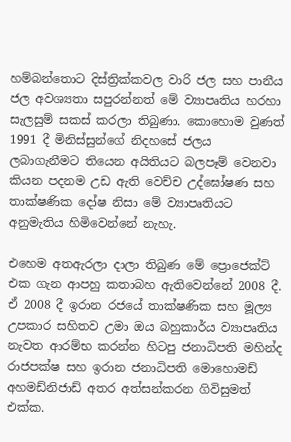හම්බන්තොට දිස්ත්‍රික්කවල වාරි ජල සහ පානීය ජල අවශ්‍යතා සපුරන්නත් මේ ව්‍යාපෘතිය හරහා සැලසුම් සකස් කරලා තිබුණා. කොහොම වුණත් 1991 දී මිනිස්සුන්ගේ නිදහසේ ජලය ලබාගැනීමට තියෙන අයිතියට බලපෑම් වෙනවා කියන පදනම උඩ ඇති වෙච්ච උද්ඝෝෂණ සහ තාක්ෂණික දෝෂ නිසා මේ ව්‍යාපෘතියට අනුමැතිය හිමිවෙන්නේ නැහැ.

එහෙම අතඇරලා දාලා තිබුණ මේ ප්‍රොජෙක්ට් එක ගැන ආපහු කතාබහ ඇතිවෙන්නේ 2008 දී. ඒ 2008 දී ඉරාන රජයේ තාක්ෂණික සහ මූල්‍ය උපකාර සහිතව උමා ඔය බහුකාර්ය ව්‍යාපෘතිය නැවත ආරම්භ කරන්න හිටපු ජනාධිපති මහින්ද රාජපක්ෂ සහ ඉරාන ජනාධිපති මොහොමඩ් අහමඩ්නිජාඩ් අතර අත්සන්කරන ගිවිසුමත් එක්ක.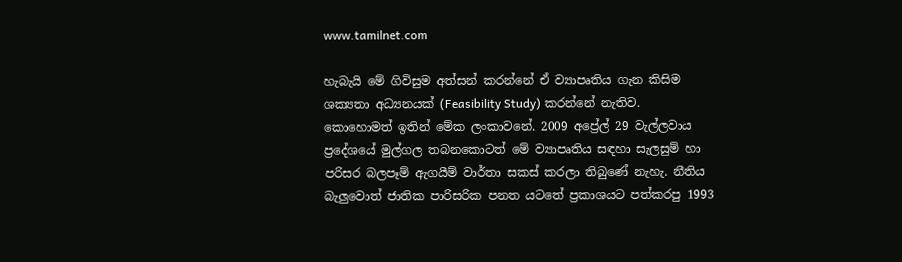www.tamilnet.com

හැබැයි මේ ගිවිසුම අත්සන් කරන්නේ ඒ ව්‍යාපෘතිය ගැන කිසිම ශක්‍යතා අධ්‍යනයක් (Feasibility Study) කරන්නේ නැතිව. කොහොමත් ඉතින් මේක ලංකාවනේ. 2009 අප්‍රේල් 29 වැල්ලවාය ප්‍රදේශයේ මුල්ගල තබනකොටත් මේ ව්‍යාපෘතිය සඳහා සැලසුම් හා පරිසර බලපෑම් ඇගයීම් වාර්තා සකස්‌ කරලා තිබුණේ නැහැ. නීතිය බැලුවොත් ජාතික පාරිසරික පනත යටතේ ප්‍රකාශයට පත්කරපු 1993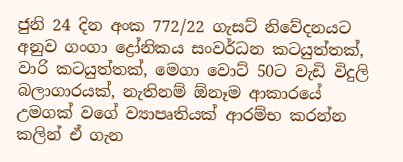ජුනි 24 දින අංක 772/22 ගැසට්‌ නිවේදනයට අනුව ගංගා ද්‍රෝනිකය සංවර්ධන කටයුත්තක්, වාරි කටයුත්තක්, මෙගා වොට්‍ 50ට වැඩි විදුලි බලාගාරයක්, නැතිනම් ඕනෑම ආකාරයේ උමගක් වගේ ව්‍යාපෘතියක් ආරම්භ කරන්න කලින් ඒ ගැන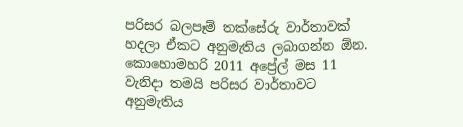පරිසර බලපෑම් තක්සේරු වාර්තාවක් හදලා ඒකට අනුමැතිය ලබාගන්න ඕන. කොහොමහරි 2011 අප්‍රේල් මස 11 වැනිදා තමයි පරිසර වාර්තාවට අනුමැතිය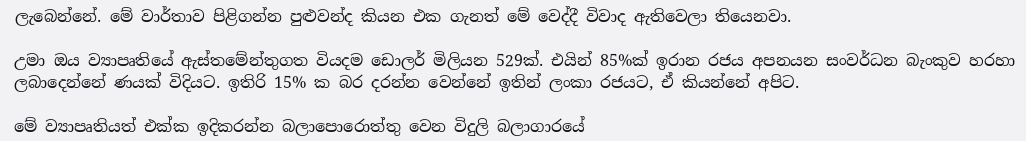ලැබෙන්නේ. මේ වාර්තාව පිළිගන්න පුළුවන්ද කියන එක ගැනත් මේ වෙද්දී විවාද ඇතිවෙලා තියෙනවා.

උමා ඔය ව්‍යාපෘතියේ ඇස්තමේන්තුගත වියදම ඩොලර් මිලියන 529ක්. එයින් 85%ක් ඉරාන රජය අපනයන සංවර්ධන බැංකුව හරහා ලබාදෙන්නේ ණයක් විදියට. ඉතිරි 15% ක බර දරන්න වෙන්නේ ඉතින් ලංකා රජයට, ඒ කියන්නේ අපිට.

මේ ව්‍යාපෘතියත් එක්ක ඉදිකරන්න බලාපොරොත්තු වෙන විදුලි බලාගාරයේ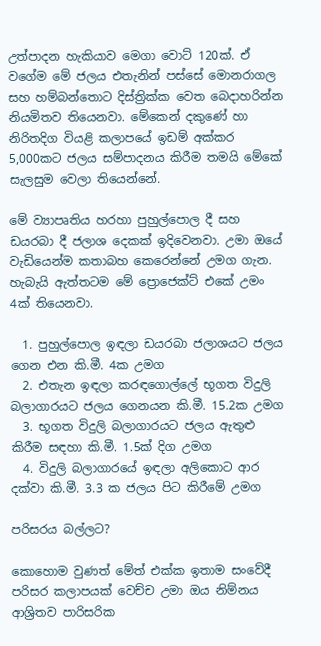උත්පාදන හැකියාව මෙගා වොට් 120ක්. ඒ වගේම මේ ජලය එතැනින් පස්සේ මොනරාගල සහ හම්බන්තොට දිස්ත්‍රික්ක වෙත බෙදාහරින්න නියමිතව තියෙනවා. මේකෙන් දකුණේ හා නිරිතදිග වියළි කලාපයේ ඉඩම් අක්කර 5,000කට ජලය සම්පාදනය කිරීම තමයි මේකේ සැලසුම වෙලා තියෙන්නේ.

මේ ව්‍යාපෘතිය හරහා පුහුල්පොල දී සහ ඩයරබා දී ජලාශ දෙකක් ඉදිවෙනවා. උමා ඔයේ වැඩියෙන්ම කතාබහ කෙරෙන්නේ උමග ගැන. හැබැයි ඇත්තටම මේ ප්‍රොජෙක්ට් එකේ උමං 4ක් තියෙනවා.

  1. පුහුල්පොල ඉඳලා ඩයරබා ජලාශයට ජලය ගෙන එන කි.මී. 4ක උමග
  2. එතැන ඉඳලා කරඳගොල්ලේ භූගත විදුලි බලාගාරයට ජලය ගෙනයන කි.මී. 15.2ක උමග
  3. භූගත විදුලි බලාගාරයට ජලය ඇතුළු කිරීම සඳහා කි.මී. 1.5ක් දිග උමග
  4. විදුලි බලාගාරයේ ඉඳලා අලිකොට ආර දක්වා කි.මී. 3.3 ක ජලය පිට කිරීමේ උමග

පරිසරය බල්ලට?

කොහොම වුණත් මේත් එක්ක ඉතාම සංවේදී පරිසර කලාපයක් වෙච්ච උමා ඔය නිම්නය ආශ්‍රිතව පාරිසරික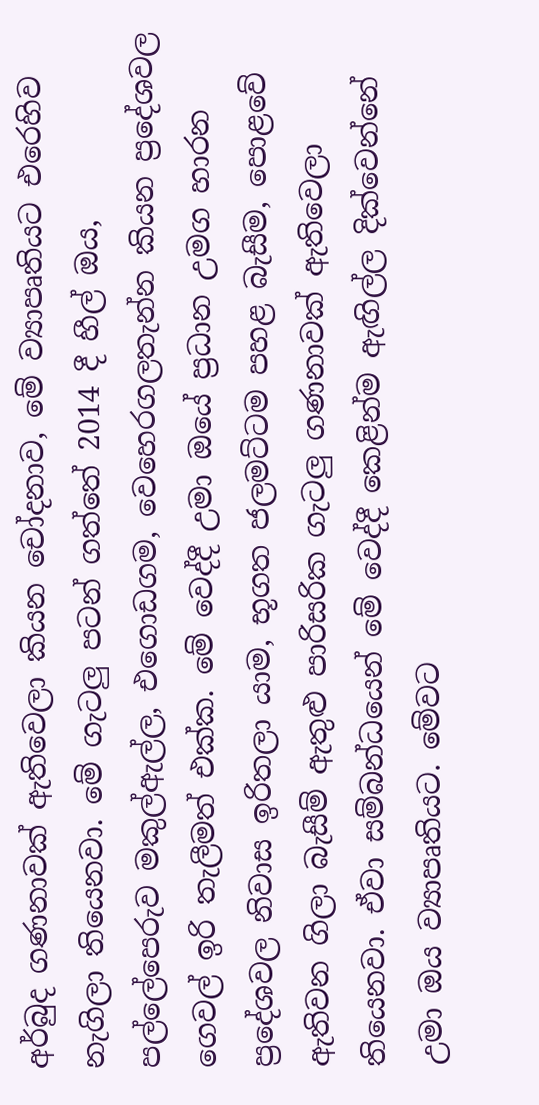අර්බුද ගණනාවක් ඇතිවෙලා කියන චෝදනාව, මේ ව්‍යාපෘතියට එරෙහිව නැගිලා තියෙනවා. මේ ගැටලු පටන් ගත්තේ 2014 දී හීල් ඔය, පල්ලේපෙරුව මකුල්ඇල්ල, එගොඩගම, වෙහෙරගලතැන්න කියන ප්‍රදේශවල ගෙවල් ඉරි තැලීමත් එක්ක. මේ වෙද්දී උමා ඔයේ ප්‍රධාන උමග හාරන ප්‍රදේශවල නිවාස ඉරිතලා යාම, භූගත ජලමට්ටම පහළ බැසීම, පොළවේ ඇතිවන ගිලා බැසීම් ඇතුළු පාරිසරික ගැටලු ගණනාවක් ඇතිවෙලා තියෙනවා. ඒවා සම්බන්ධයෙන් මේ වෙද්දී කෙළින්ම ඇඟිල්ල දික්වෙන්නේ උමා ඔය ව්‍යාපෘතියට. මේවට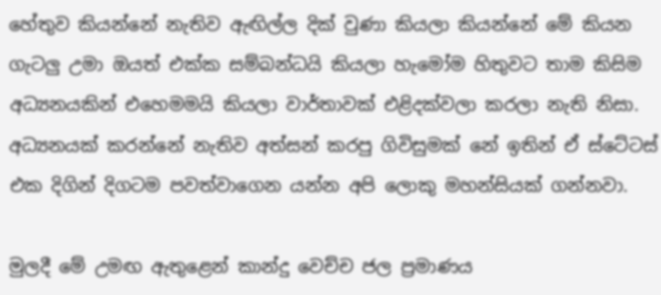හේතුව කියන්නේ නැතිව ඇඟිල්ල දික් වුණා කියලා කියන්නේ මේ කියන ගැටලු උමා ඔයත් එක්ක සම්බන්ධයි කියලා හැමෝම හිතුවට තාම කිසිම අධ්‍යනයකින් එහෙමමයි කියලා වාර්තාවක් එළිදක්වලා කරලා නැති නිසා. අධ්‍යනයක් කරන්නේ නැතිව අත්සන් කරපු ගිවිසුමක් නේ ඉතින් ඒ ස්ටේටස් එක දිගින් දිගටම පවත්වාගෙන යන්න අපි ලොකු මහන්සියක් ගන්නවා.

මුලදී මේ උමඟ ඇතුළෙන් කාන්දු වෙච්ච ජල ප්‍රමාණය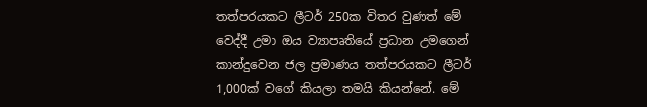තත්පරයකට ලීටර් 250ක විතර වුණත් මේ වෙද්දී උමා ඔය ව්‍යාපෘතියේ ප්‍රධාන උමගෙන් කාන්දුවෙන ජල ප්‍රමාණය තත්පරයකට ලීටර් 1,000ක් වගේ කියලා තමයි කියන්නේ. මේ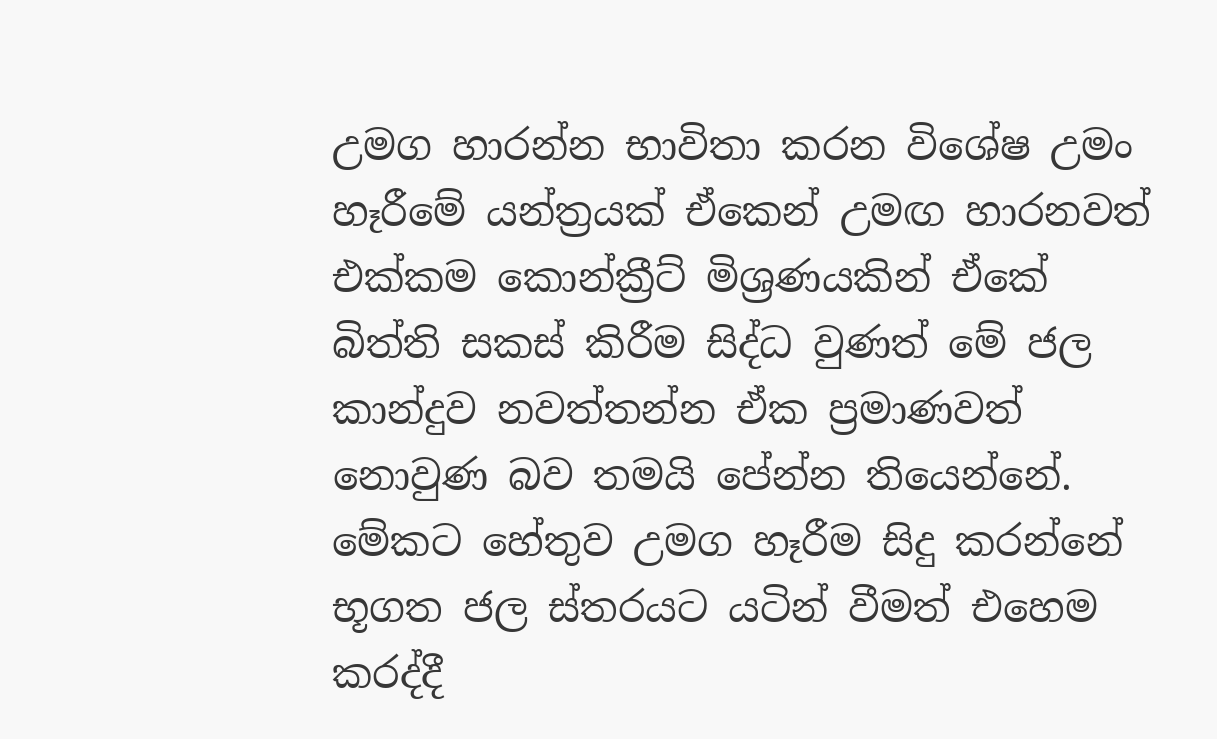උමග හාරන්න භාවිතා කරන විශේෂ උමං හෑරීමේ යන්ත්‍රයක් ඒකෙන් උමඟ හාරනවත් එක්කම කොන්ක්‍රීට් මිශ්‍රණයකින් ඒකේ බිත්ති සකස් කිරීම සිද්ධ වුණත් මේ ජල කාන්දුව නවත්තන්න ඒක ප්‍රමාණවත් නොවුණ බව තමයි පේන්න තියෙන්නේ. මේකට හේතුව උමග හෑරීම සිදු කරන්නේ භූගත ජල ස්තරයට යටින් වීමත් එහෙම කරද්දී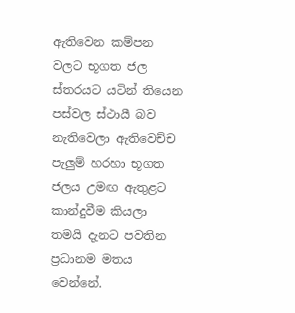ඇතිවෙන කම්පන වලට භූගත ජල ස්තරයට යටින් තියෙන පස්වල ස්ථායී බව නැතිවෙලා ඇතිවෙච්ච පැලුම් හරහා භූගත ජලය උමඟ ඇතුළට කාන්දුවීම කියලා තමයි දැනට පවතින ප්‍රධානම මතය වෙන්නේ.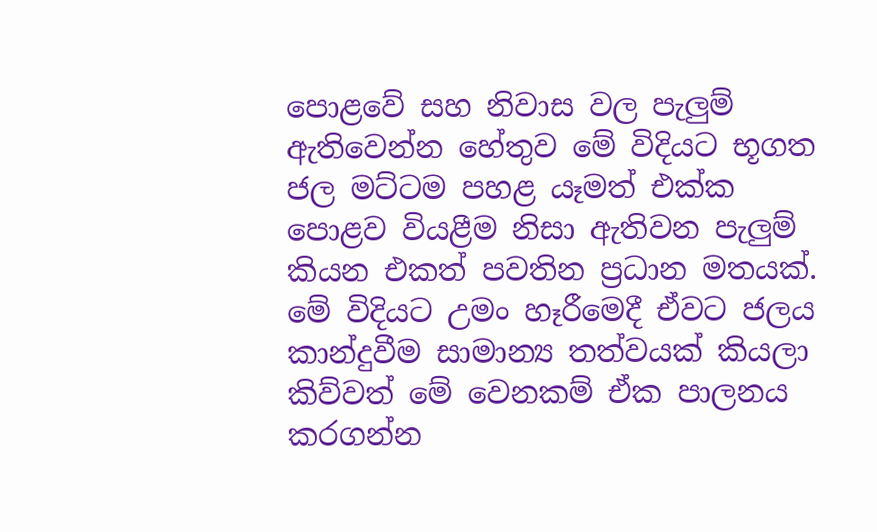පොළවේ සහ නිවාස වල පැලුම් ඇතිවෙන්න හේතුව මේ විදියට භූගත ජල මට්ටම පහළ යෑමත් එක්ක පොළව වියළීම නිසා ඇතිවන පැලුම් කියන එකත් පවතින ප්‍රධාන මතයක්. මේ විදියට උමං හෑරීමෙදී ඒවට ජලය කාන්දුවීම සාමාන්‍ය තත්වයක් කියලා කිව්වත් මේ වෙනකම් ඒක පාලනය කරගන්න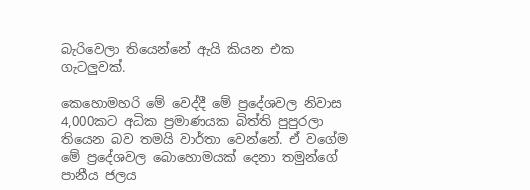බැරිවෙලා තියෙන්නේ ඇයි කියන එක ගැටලුවක්.

කෙහොමහරි මේ වෙද්දී මේ ප්‍රදේශවල නිවාස 4,000කට අධික ප්‍රමාණයක බිත්ති පුපුරලා තියෙන බව තමයි වාර්තා වෙන්නේ. ඒ වගේම මේ ප්‍රදේශවල බොහොමයක් දෙනා තමුන්ගේ පානීය ජලය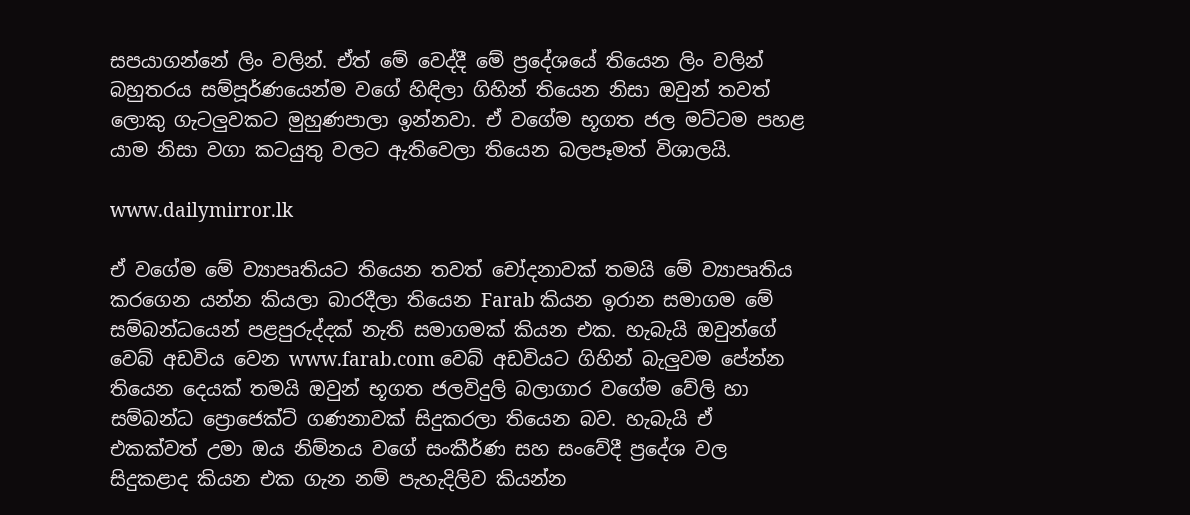සපයාගන්නේ ලිං වලින්. ඒත් මේ වෙද්දී මේ ප්‍රදේශයේ තියෙන ලිං වලින් බහුතරය සම්පූර්ණයෙන්ම වගේ හිඳිලා ගිහින් තියෙන නිසා ඔවුන් තවත් ලොකු ගැටලුවකට මුහුණපාලා ඉන්නවා. ඒ වගේම භූගත ජල මට්ටම පහළ යාම නිසා වගා කටයුතු වලට ඇතිවෙලා තියෙන බලපෑමත් විශාලයි.

www.dailymirror.lk

ඒ වගේම මේ ව්‍යාපෘතියට තියෙන තවත් චෝදනාවක් තමයි මේ ව්‍යාපෘතිය කරගෙන යන්න කියලා බාරදීලා තියෙන Farab කියන ඉරාන සමාගම මේ සම්බන්ධයෙන් පළපුරුද්දක් නැති සමාගමක් කියන එක. හැබැයි ඔවුන්ගේ වෙබ් අඩවිය වෙන www.farab.com වෙබ් අඩවියට ගිහින් බැලුවම පේන්න තියෙන දෙයක් තමයි ඔවුන් භූගත ජලවිදුලි බලාගාර වගේම වේලි හා සම්බන්ධ ප්‍රොජෙක්ට් ගණනාවක් සිදුකරලා තියෙන බව. හැබැයි ඒ එකක්වත් උමා ඔය නිම්නය වගේ සංකීර්ණ සහ සංවේදී ප්‍රදේශ වල සිදුකළාද කියන එක ගැන නම් පැහැදිලිව කියන්න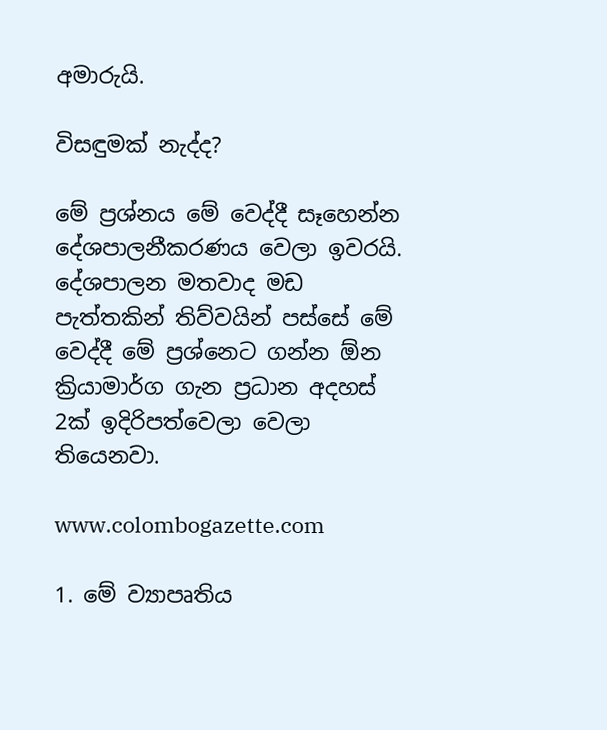අමාරුයි.

විසඳුමක් නැද්ද?

මේ ප්‍රශ්නය මේ වෙද්දී සෑහෙන්න දේශපාලනීකරණය වෙලා ඉවරයි. දේශපාලන මතවාද මඩ පැත්තකින් තිව්වයින් පස්සේ මේ වෙද්දී මේ ප්‍රශ්නෙට ගන්න ඕන ක්‍රියාමාර්ග ගැන ප්‍රධාන අදහස් 2ක් ඉදිරිපත්වෙලා වෙලා තියෙනවා.

www.colombogazette.com

1. මේ ව්‍යාපෘතිය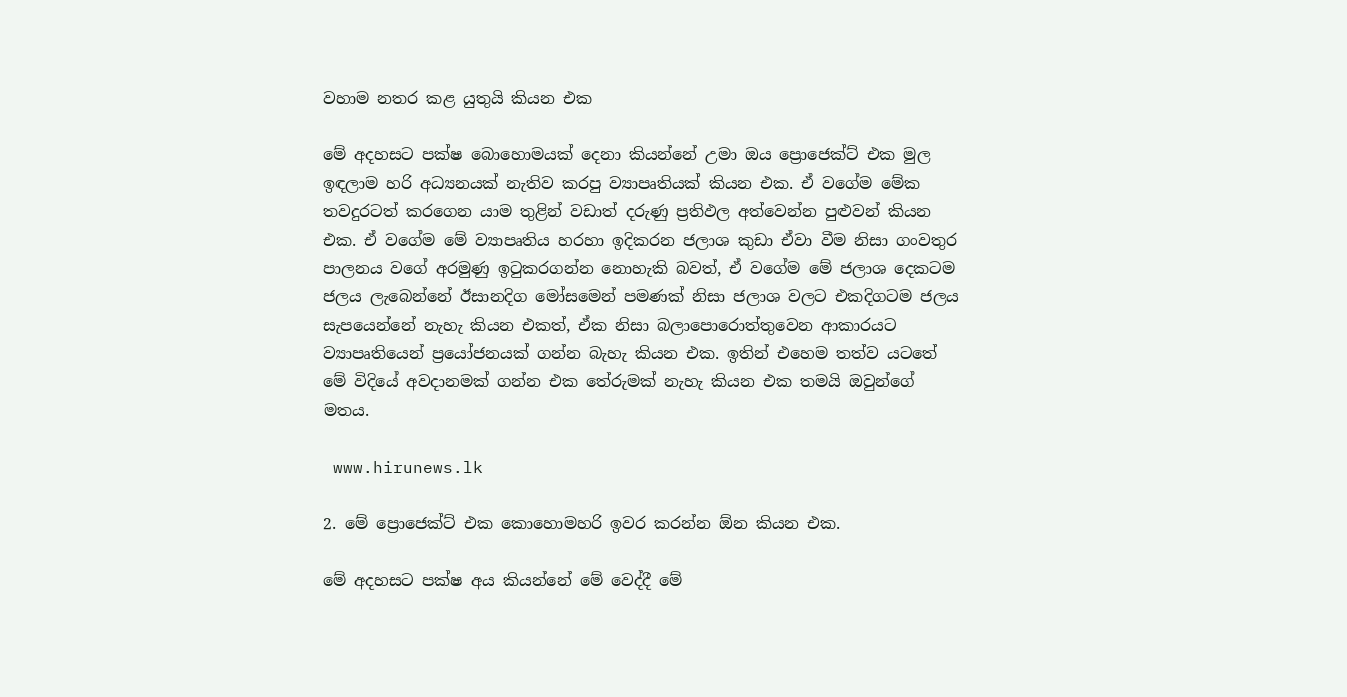වහාම නතර කළ යුතුයි කියන එක

මේ අදහසට පක්ෂ බොහොමයක් දෙනා කියන්නේ උමා ඔය ප්‍රොජෙක්ට් එක මුල ඉඳලාම හරි අධ්‍යනයක් නැතිව කරපු ව්‍යාපෘතියක් කියන එක. ඒ වගේම මේක තවදුරටත් කරගෙන යාම තුළින් වඩාත් දරුණු ප්‍රතිඵල අත්වෙන්න පුළුවන් කියන එක. ඒ වගේම මේ ව්‍යාපෘතිය හරහා ඉදිකරන ජලාශ කුඩා ඒවා වීම නිසා ගංවතුර පාලනය වගේ අරමුණු ඉටුකරගන්න නොහැකි බවත්, ඒ වගේම මේ ජලාශ දෙකටම ජලය ලැබෙන්නේ ඊසානදිග මෝසමෙන් පමණක් නිසා ජලාශ වලට එකදිගටම ජලය සැපයෙන්නේ නැහැ කියන එකත්, ඒක නිසා බලාපොරොත්තුවෙන ආකාරයට ව්‍යාපෘතියෙන් ප්‍රයෝජනයක් ගන්න බැහැ කියන එක. ඉතින් එහෙම තත්ව යටතේ මේ විදියේ අවදානමක් ගන්න එක තේරුමක් නැහැ කියන එක තමයි ඔවුන්ගේ මතය.

 www.hirunews.lk

2. මේ ප්‍රොජෙක්ට් එක කොහොමහරි ඉවර කරන්න ඕන කියන එක.

මේ අදහසට පක්ෂ අය කියන්නේ මේ වෙද්දී මේ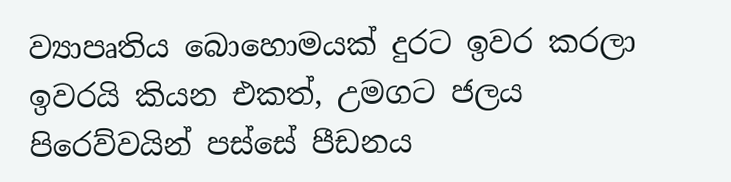ව්‍යාපෘතිය බොහොමයක් දුරට ඉවර කරලා ඉවරයි කියන එකත්, උමගට ජලය පිරෙව්වයින් පස්සේ පීඩනය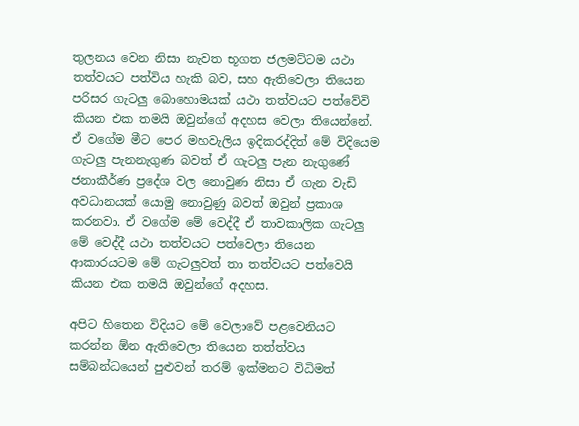තුලනය වෙන නිසා නැවත භූගත ජලමට්ටම යථා තත්වයට පත්විය හැකි බව, සහ ඇතිවෙලා තියෙන පරිසර ගැටලු බොහොමයක් යථා තත්වයට පත්වේවි කියන එක තමයි ඔවුන්ගේ අදහස වෙලා තියෙන්නේ. ඒ වගේම මීට පෙර මහවැලිය ඉදිකරද්දිත් මේ විදියෙම ගැටලු පැනනැගුණ බවත් ඒ ගැටලු පැන නැගුණේ ජනාකීර්ණ ප්‍රදේශ වල නොවුණ නිසා ඒ ගැන වැඩි අවධානයක් යොමු නොවුණු බවත් ඔවුන් ප්‍රකාශ කරනවා. ඒ වගේම මේ වෙද්දී ඒ තාවකාලික ගැටලු මේ වෙද්දී යථා තත්වයට පත්වෙලා තියෙන ආකාරයටම මේ ගැටලුවත් තා තත්වයට පත්වෙයි කියන එක තමයි ඔවුන්ගේ අදහස.

අපිට හිතෙන විදියට මේ වෙලාවේ පළවෙනියට කරන්න ඕන ඇතිවෙලා තියෙන තත්ත්වය සම්බන්ධයෙන් පුළුවන් තරම් ඉක්මනට විධිමත්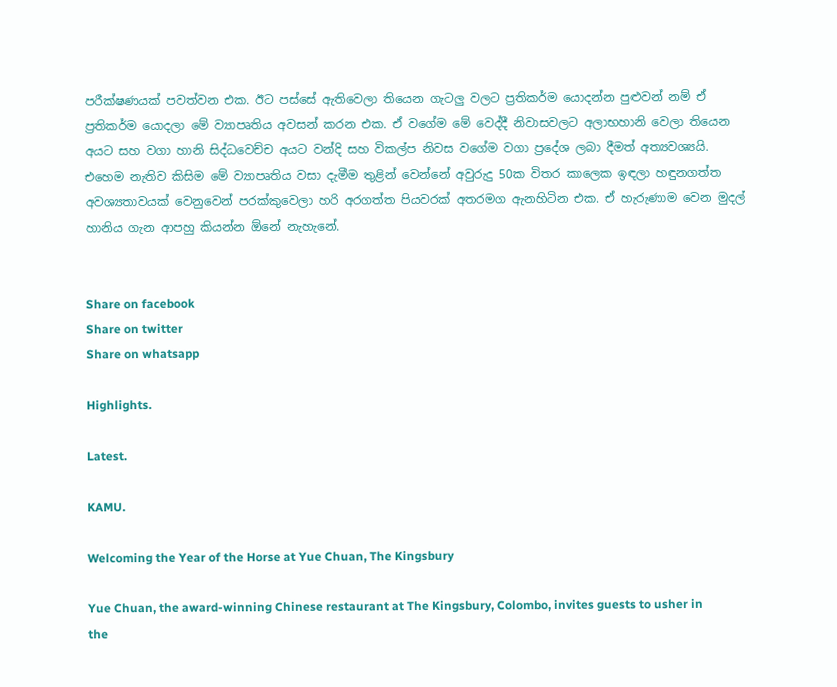පරීක්ෂණයක් පවත්වන එක. ඊට පස්සේ ඇතිවෙලා තියෙන ගැටලු වලට ප්‍රතිකර්ම යොදන්න පුළුවන් නම් ඒ ප්‍රතිකර්ම යොදලා මේ ව්‍යාපෘතිය අවසන් කරන එක. ඒ වගේම මේ වෙද්දී නිවාසවලට අලාභහානි වෙලා තියෙන අයට සහ වගා හානි සිද්ධවෙච්ච අයට වන්දි සහ විකල්ප නිවස වගේම වගා ප්‍රදේශ ලබා දීමත් අත්‍යවශ්‍යයි. එහෙම නැතිව කිසිම මේ ව්‍යාපෘතිය වසා දැමීම තුළින් වෙන්නේ අවුරුදු 50ක විතර කාලෙක ඉඳලා හඳුනගත්ත අවශ්‍යතාවයක් වෙනුවෙන් පරක්කුවෙලා හරි අරගත්ත පියවරක් අතරමග ඇනහිටින එක. ඒ හැරුණාම වෙන මුදල් හානිය ගැන ආපහු කියන්න ඕනේ නැහැනේ.


Share on facebook
Share on twitter
Share on whatsapp

Highlights.

Latest.

KAMU.

Welcoming the Year of the Horse at Yue Chuan, The Kingsbury

Yue Chuan, the award-winning Chinese restaurant at The Kingsbury, Colombo, invites guests to usher in the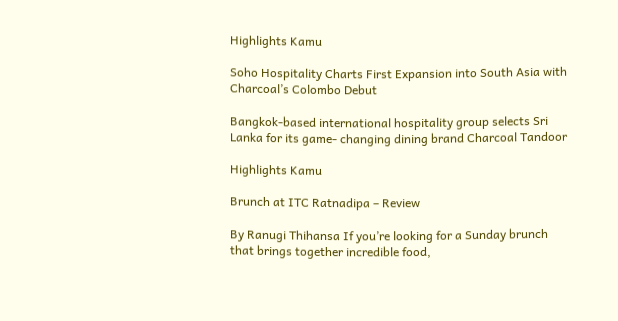Highlights Kamu

Soho Hospitality Charts First Expansion into South Asia with Charcoal’s Colombo Debut

Bangkok-based international hospitality group selects Sri Lanka for its game- changing dining brand Charcoal Tandoor

Highlights Kamu

Brunch at ITC Ratnadipa – Review

By Ranugi Thihansa If you’re looking for a Sunday brunch that brings together incredible food,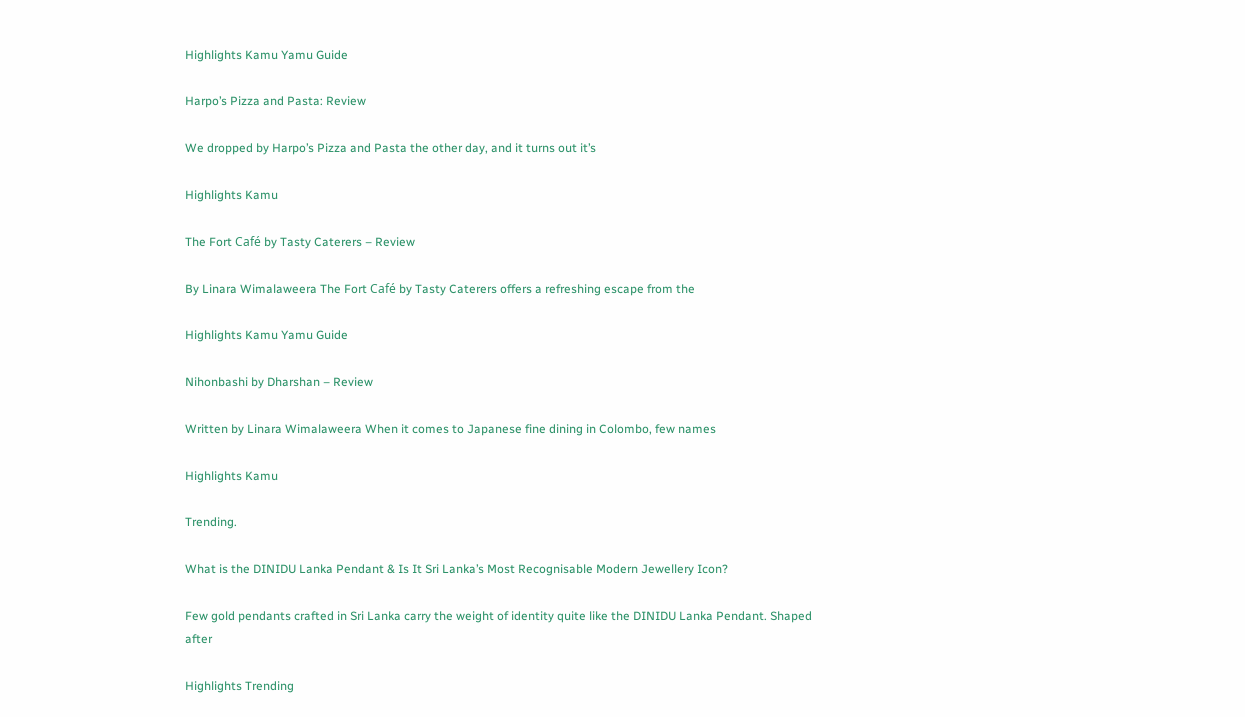Highlights Kamu Yamu Guide

Harpo’s Pizza and Pasta: Review

We dropped by Harpo’s Pizza and Pasta the other day, and it turns out it’s

Highlights Kamu

The Fort Café by Tasty Caterers – Review

By Linara Wimalaweera The Fort Café by Tasty Caterers offers a refreshing escape from the

Highlights Kamu Yamu Guide

Nihonbashi by Dharshan – Review

Written by Linara Wimalaweera When it comes to Japanese fine dining in Colombo, few names

Highlights Kamu

Trending.

What is the DINIDU Lanka Pendant & Is It Sri Lanka’s Most Recognisable Modern Jewellery Icon?

Few gold pendants crafted in Sri Lanka carry the weight of identity quite like the DINIDU Lanka Pendant. Shaped after

Highlights Trending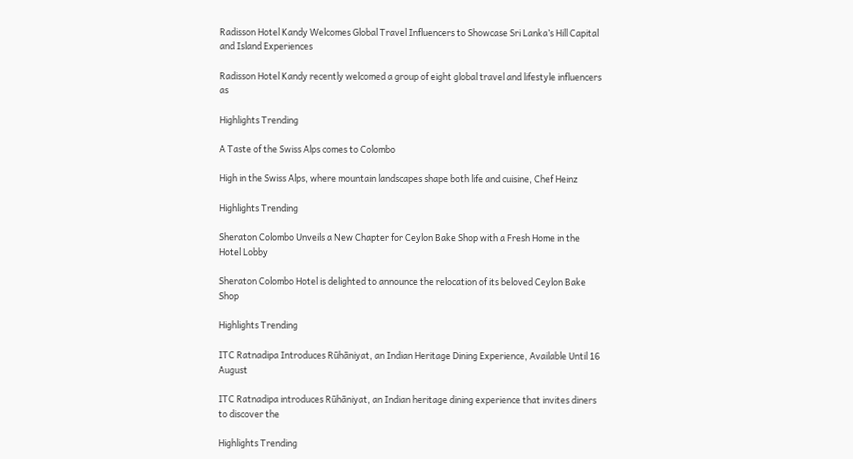Radisson Hotel Kandy Welcomes Global Travel Influencers to Showcase Sri Lanka’s Hill Capital and Island Experiences

Radisson Hotel Kandy recently welcomed a group of eight global travel and lifestyle influencers as

Highlights Trending

A Taste of the Swiss Alps comes to Colombo

High in the Swiss Alps, where mountain landscapes shape both life and cuisine, Chef Heinz

Highlights Trending

Sheraton Colombo Unveils a New Chapter for Ceylon Bake Shop with a Fresh Home in the Hotel Lobby

Sheraton Colombo Hotel is delighted to announce the relocation of its beloved Ceylon Bake Shop

Highlights Trending

ITC Ratnadipa Introduces Rūhāniyat, an Indian Heritage Dining Experience, Available Until 16 August

ITC Ratnadipa introduces Rūhāniyat, an Indian heritage dining experience that invites diners to discover the

Highlights Trending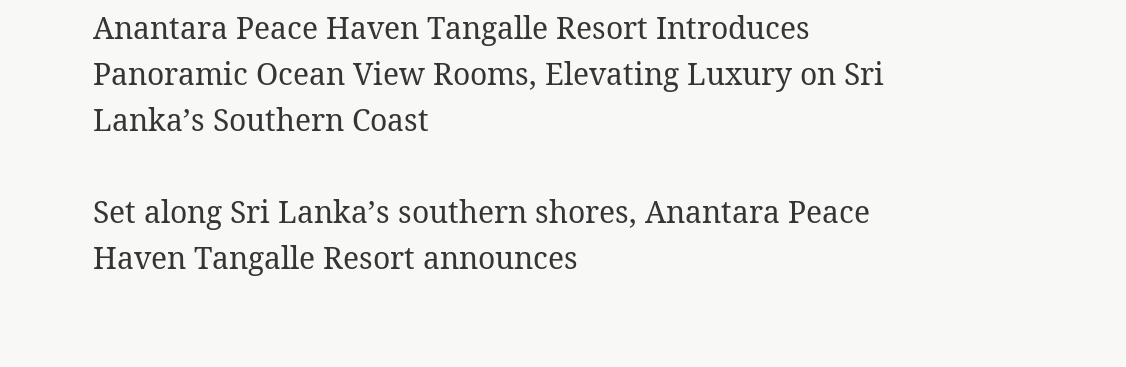Anantara Peace Haven Tangalle Resort Introduces Panoramic Ocean View Rooms, Elevating Luxury on Sri Lanka’s Southern Coast

Set along Sri Lanka’s southern shores, Anantara Peace Haven Tangalle Resort announces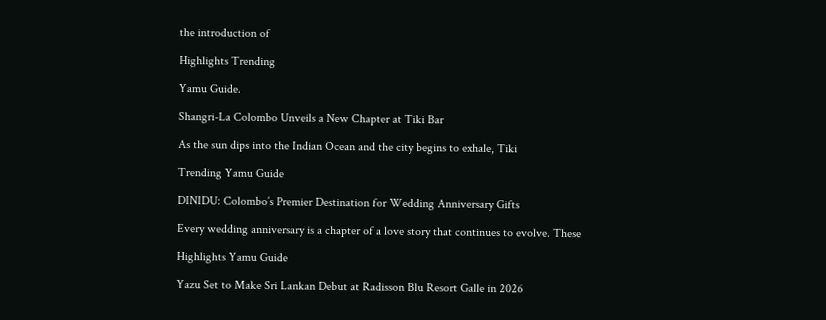the introduction of

Highlights Trending

Yamu Guide.

Shangri-La Colombo Unveils a New Chapter at Tiki Bar

As the sun dips into the Indian Ocean and the city begins to exhale, Tiki

Trending Yamu Guide

DINIDU: Colombo’s Premier Destination for Wedding Anniversary Gifts

Every wedding anniversary is a chapter of a love story that continues to evolve. These

Highlights Yamu Guide

Yazu Set to Make Sri Lankan Debut at Radisson Blu Resort Galle in 2026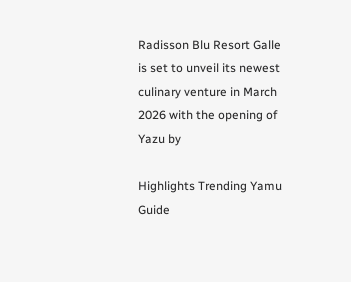Radisson Blu Resort Galle is set to unveil its newest culinary venture in March 2026 with the opening of Yazu by

Highlights Trending Yamu Guide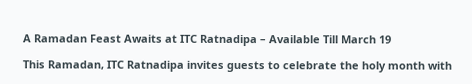A Ramadan Feast Awaits at ITC Ratnadipa – Available Till March 19

This Ramadan, ITC Ratnadipa invites guests to celebrate the holy month with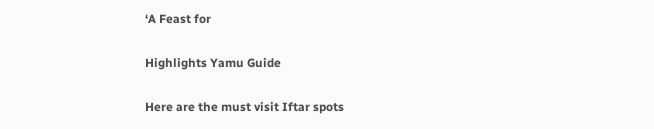‘A Feast for

Highlights Yamu Guide

Here are the must visit Iftar spots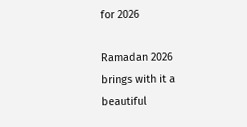for 2026

Ramadan 2026 brings with it a beautiful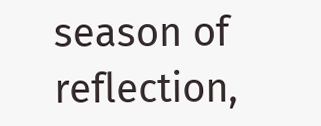season of reflection,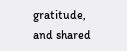gratitude, and shared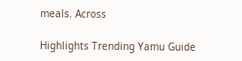meals. Across

Highlights Trending Yamu Guide